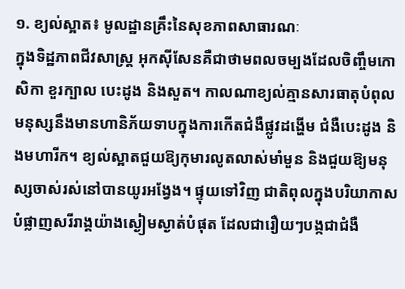១. ខ្យល់ស្អាត៖ មូលដ្ឋានគ្រឹះនៃសុខភាពសាធារណៈ
ក្នុងទិដ្ឋភាពជីវសាស្ត្រ អុកស៊ីសែនគឺជាថាមពលចម្បងដែលចិញ្ចឹមកោសិកា ខួរក្បាល បេះដូង និងសួត។ កាលណាខ្យល់គ្មានសារធាតុបំពុល មនុស្សនឹងមានហានិភ័យទាបក្នុងការកើតជំងឺផ្លូវដង្ហើម ជំងឺបេះដូង និងមហារីក។ ខ្យល់ស្អាតជួយឱ្យកុមារលូតលាស់មាំមួន និងជួយឱ្យមនុស្សចាស់រស់នៅបានយូរអង្វែង។ ផ្ទុយទៅវិញ ជាតិពុលក្នុងបរិយាកាសបំផ្លាញសរីរាង្គយ៉ាងស្ងៀមស្ងាត់បំផុត ដែលជារឿយៗបង្កជាជំងឺ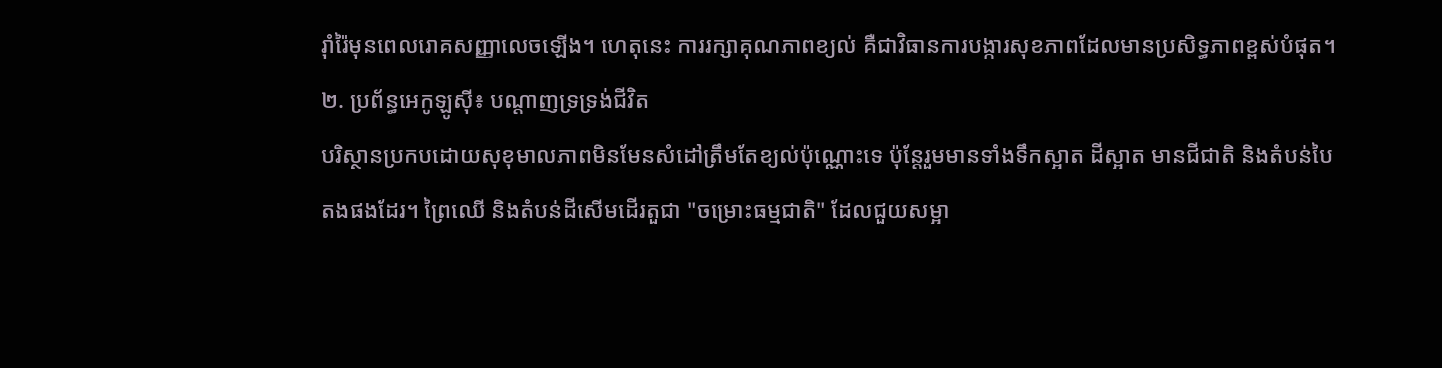រ៉ាំរ៉ៃមុនពេលរោគសញ្ញាលេចឡើង។ ហេតុនេះ ការរក្សាគុណភាពខ្យល់ គឺជាវិធានការបង្ការសុខភាពដែលមានប្រសិទ្ធភាពខ្ពស់បំផុត។
២. ប្រព័ន្ធអេកូឡូស៊ី៖ បណ្តាញទ្រទ្រង់ជីវិត
បរិស្ថានប្រកបដោយសុខុមាលភាពមិនមែនសំដៅត្រឹមតែខ្យល់ប៉ុណ្ណោះទេ ប៉ុន្តែរួមមានទាំងទឹកស្អាត ដីស្អាត មានជីជាតិ និងតំបន់បៃតងផងដែរ។ ព្រៃឈើ និងតំបន់ដីសើមដើរតួជា "ចម្រោះធម្មជាតិ" ដែលជួយសម្អា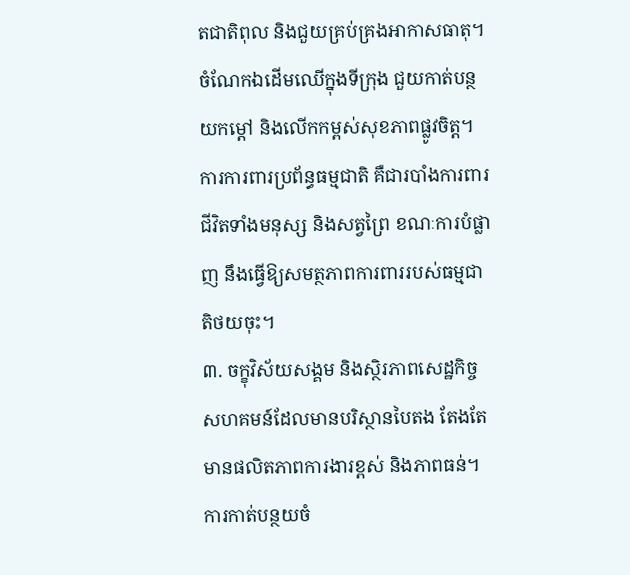តជាតិពុល និងជួយគ្រប់គ្រងអាកាសធាតុ។ ចំណែកឯដើមឈើក្នុងទីក្រុង ជួយកាត់បន្ថយកម្ដៅ និងលើកកម្ពស់សុខភាពផ្លូវចិត្ត។ ការការពារប្រព័ន្ធធម្មជាតិ គឺជារបាំងការពារជីវិតទាំងមនុស្ស និងសត្វព្រៃ ខណៈការបំផ្លាញ នឹងធ្វើឱ្យសមត្ថភាពការពាររបស់ធម្មជាតិថយចុះ។
៣. ចក្ខុវិស័យសង្គម និងស្ថិរភាពសេដ្ឋកិច្ច
សហគមន៍ដែលមានបរិស្ថានបៃតង តែងតែមានផលិតភាពការងារខ្ពស់ និងភាពធន់។ ការកាត់បន្ថយចំ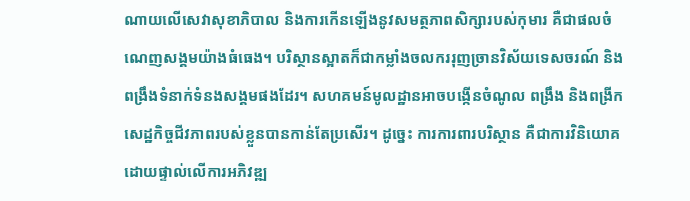ណាយលើសេវាសុខាភិបាល និងការកើនឡើងនូវសមត្ថភាពសិក្សារបស់កុមារ គឺជាផលចំណេញសង្គមយ៉ាងធំធេង។ បរិស្ថានស្អាតក៏ជាកម្លាំងចលកររុញច្រានវិស័យទេសចរណ៍ និងពង្រឹងទំនាក់ទំនងសង្គមផងដែរ។ សហគមន៍មូលដ្ឋានអាចបង្កើនចំណូល ពង្រឹង និងពង្រីកសេដ្ឋកិច្ចជីវភាពរបស់ខ្លួនបានកាន់តែប្រសើរ។ ដូច្នេះ ការការពារបរិស្ថាន គឺជាការវិនិយោគដោយផ្ទាល់លើការអភិវឌ្ឍ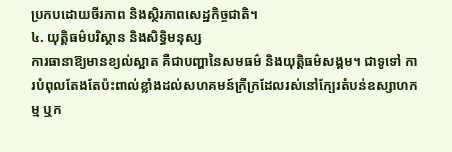ប្រកបដោយចីរភាព និងស្ថិរភាពសេដ្ឋកិច្ចជាតិ។
៤. យុត្តិធម៌បរិស្ថាន និងសិទ្ធិមនុស្ស
ការធានាឱ្យមានខ្យល់ស្អាត គឺជាបញ្ហានៃសមធម៌ និងយុត្តិធម៌សង្គម។ ជាទូទៅ ការបំពុលតែងតែប៉ះពាល់ខ្លាំងដល់សហគមន៍ក្រីក្រដែលរស់នៅក្បែរតំបន់ឧស្សាហកម្ម ឬក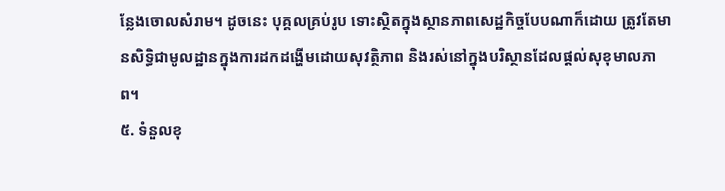ន្លែងចោលសំរាម។ ដូចនេះ បុគ្គលគ្រប់រូប ទោះស្ថិតក្នុងស្ថានភាពសេដ្ឋកិច្ចបែបណាក៏ដោយ ត្រូវតែមានសិទ្ធិជាមូលដ្ឋានក្នុងការដកដង្ហើមដោយសុវត្ថិភាព និងរស់នៅក្នុងបរិស្ថានដែលផ្តល់សុខុមាលភាព។
៥. ទំនួលខុ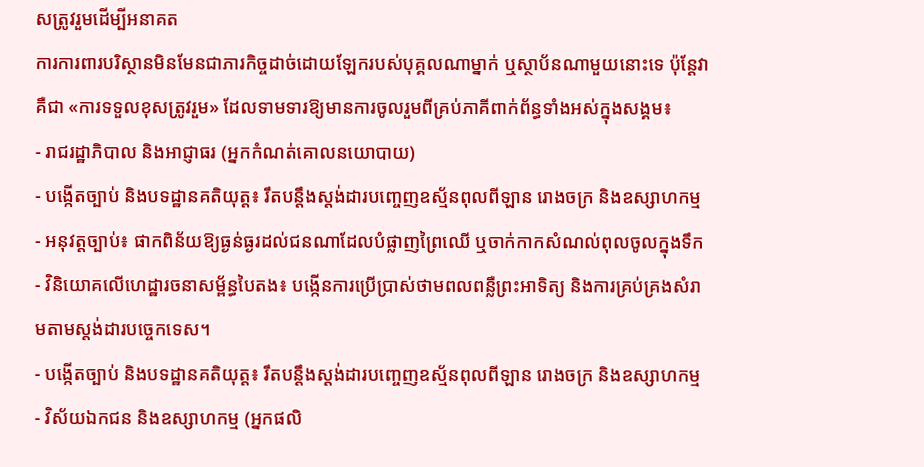សត្រូវរួមដើម្បីអនាគត
ការការពារបរិស្ថានមិនមែនជាភារកិច្ចដាច់ដោយឡែករបស់បុគ្គលណាម្នាក់ ឬស្ថាប័នណាមួយនោះទេ ប៉ុន្តែវាគឺជា «ការទទួលខុសត្រូវរួម» ដែលទាមទារឱ្យមានការចូលរួមពីគ្រប់ភាគីពាក់ព័ន្ធទាំងអស់ក្នុងសង្គម៖
- រាជរដ្ឋាភិបាល និងអាជ្ញាធរ (អ្នកកំណត់គោលនយោបាយ)
- បង្កើតច្បាប់ និងបទដ្ឋានគតិយុត្ត៖ រឹតបន្តឹងស្តង់ដារបញ្ចេញឧស្ម័នពុលពីឡាន រោងចក្រ និងឧស្សាហកម្ម
- អនុវត្តច្បាប់៖ ផាកពិន័យឱ្យធ្ងន់ធ្ងរដល់ជនណាដែលបំផ្លាញព្រៃឈើ ឬចាក់កាកសំណល់ពុលចូលក្នុងទឹក
- វិនិយោគលើហេដ្ឋារចនាសម្ព័ន្ធបៃតង៖ បង្កើនការប្រើប្រាស់ថាមពលពន្លឺព្រះអាទិត្យ និងការគ្រប់គ្រងសំរាមតាមស្តង់ដារបច្ចេកទេស។
- បង្កើតច្បាប់ និងបទដ្ឋានគតិយុត្ត៖ រឹតបន្តឹងស្តង់ដារបញ្ចេញឧស្ម័នពុលពីឡាន រោងចក្រ និងឧស្សាហកម្ម
- វិស័យឯកជន និងឧស្សាហកម្ម (អ្នកផលិ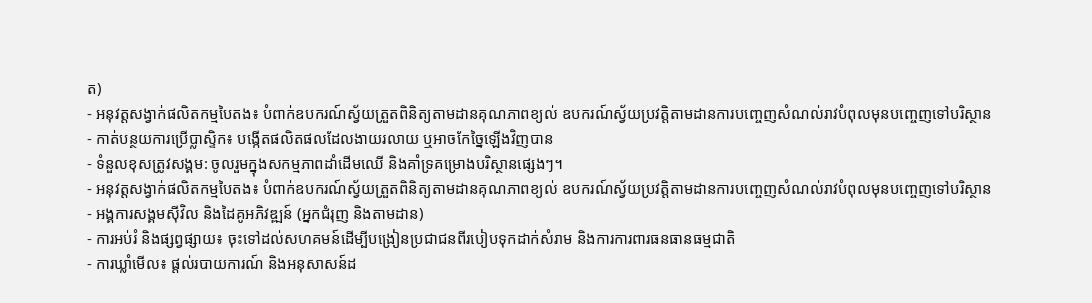ត)
- អនុវត្តសង្វាក់ផលិតកម្មបៃតង៖ បំពាក់ឧបករណ៍ស្វ័យត្រួតពិនិត្យតាមដានគុណភាពខ្យល់ ឧបករណ៍ស្វ័យប្រវត្តិតាមដានការបញ្ចេញសំណល់រាវបំពុលមុនបញ្ចេញទៅបរិស្ថាន
- កាត់បន្ថយការប្រើប្លាស្ទិក៖ បង្កើតផលិតផលដែលងាយរលាយ ឬអាចកែច្នៃឡើងវិញបាន
- ទំនួលខុសត្រូវសង្គម: ចូលរួមក្នុងសកម្មភាពដាំដើមឈើ និងគាំទ្រគម្រោងបរិស្ថានផ្សេងៗ។
- អនុវត្តសង្វាក់ផលិតកម្មបៃតង៖ បំពាក់ឧបករណ៍ស្វ័យត្រួតពិនិត្យតាមដានគុណភាពខ្យល់ ឧបករណ៍ស្វ័យប្រវត្តិតាមដានការបញ្ចេញសំណល់រាវបំពុលមុនបញ្ចេញទៅបរិស្ថាន
- អង្គការសង្គមស៊ីវិល និងដៃគូអភិវឌ្ឍន៍ (អ្នកជំរុញ និងតាមដាន)
- ការអប់រំ និងផ្សព្វផ្សាយ៖ ចុះទៅដល់សហគមន៍ដើម្បីបង្រៀនប្រជាជនពីរបៀបទុកដាក់សំរាម និងការការពារធនធានធម្មជាតិ
- ការឃ្លាំមើល៖ ផ្តល់របាយការណ៍ និងអនុសាសន៍ដ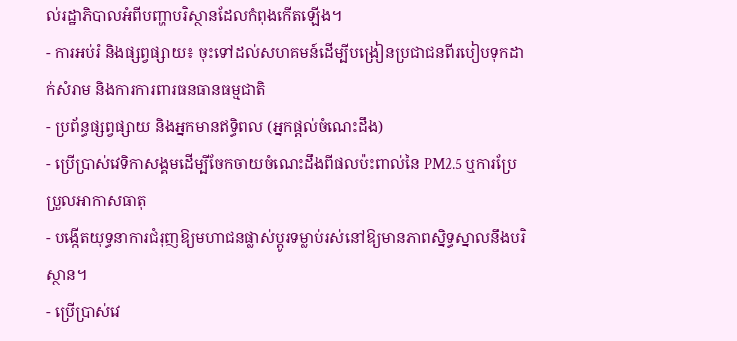ល់រដ្ឋាភិបាលអំពីបញ្ហាបរិស្ថានដែលកំពុងកើតឡើង។
- ការអប់រំ និងផ្សព្វផ្សាយ៖ ចុះទៅដល់សហគមន៍ដើម្បីបង្រៀនប្រជាជនពីរបៀបទុកដាក់សំរាម និងការការពារធនធានធម្មជាតិ
- ប្រព័ន្ធផ្សព្វផ្សាយ និងអ្នកមានឥទ្ធិពល (អ្នកផ្តល់ចំណេះដឹង)
- ប្រើប្រាស់វេទិកាសង្គមដើម្បីចែកចាយចំណេះដឹងពីផលប៉ះពាល់នៃ PM2.5 ឬការប្រែប្រួលអាកាសធាតុ
- បង្កើតយុទ្ធនាការជំរុញឱ្យមហាជនផ្លាស់ប្តូរទម្លាប់រស់នៅឱ្យមានភាពស្និទ្ធស្នាលនឹងបរិស្ថាន។
- ប្រើប្រាស់វេ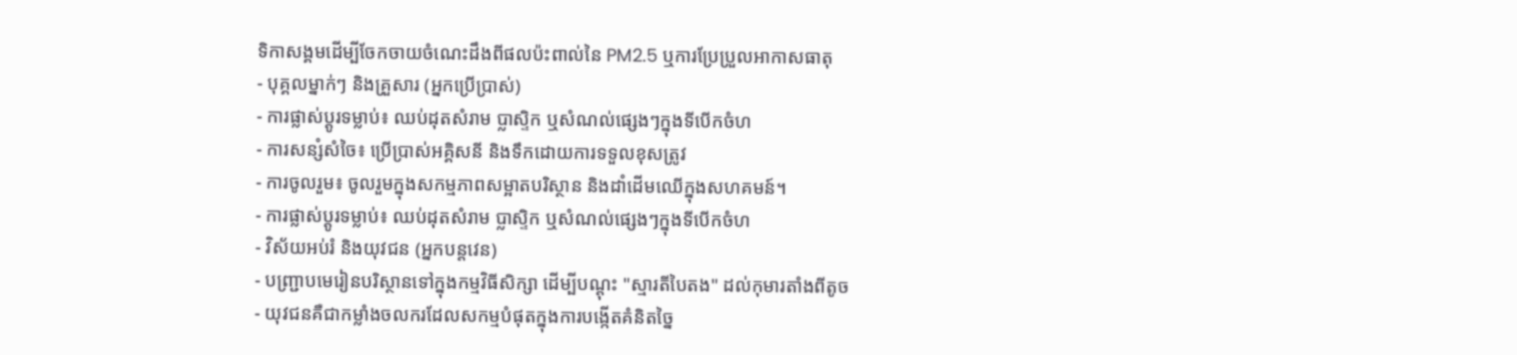ទិកាសង្គមដើម្បីចែកចាយចំណេះដឹងពីផលប៉ះពាល់នៃ PM2.5 ឬការប្រែប្រួលអាកាសធាតុ
- បុគ្គលម្នាក់ៗ និងគ្រួសារ (អ្នកប្រើប្រាស់)
- ការផ្លាស់ប្តូរទម្លាប់៖ ឈប់ដុតសំរាម ប្លាស្ទិក ឬសំណល់ផ្សេងៗក្នុងទីបើកចំហ
- ការសន្សំសំចៃ៖ ប្រើប្រាស់អគ្គិសនី និងទឹកដោយការទទួលខុសត្រូវ
- ការចូលរួម៖ ចូលរួមក្នុងសកម្មភាពសម្អាតបរិស្ថាន និងដាំដើមឈើក្នុងសហគមន៍។
- ការផ្លាស់ប្តូរទម្លាប់៖ ឈប់ដុតសំរាម ប្លាស្ទិក ឬសំណល់ផ្សេងៗក្នុងទីបើកចំហ
- វិស័យអប់រំ និងយុវជន (អ្នកបន្តវេន)
- បញ្ជ្រាបមេរៀនបរិស្ថានទៅក្នុងកម្មវិធីសិក្សា ដើម្បីបណ្តុះ "ស្មារតីបៃតង" ដល់កុមារតាំងពីតូច
- យុវជនគឺជាកម្លាំងចលករដែលសកម្មបំផុតក្នុងការបង្កើតគំនិតច្នៃ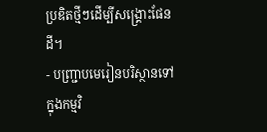ប្រឌិតថ្មីៗដើម្បីសង្គ្រោះផែនដី។
- បញ្ជ្រាបមេរៀនបរិស្ថានទៅក្នុងកម្មវិ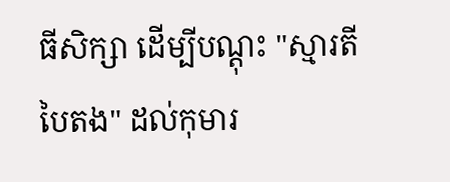ធីសិក្សា ដើម្បីបណ្តុះ "ស្មារតីបៃតង" ដល់កុមារ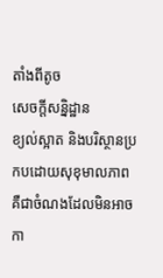តាំងពីតូច
សេចក្តីសន្និដ្ឋាន
ខ្យល់ស្អាត និងបរិស្ថានប្រកបដោយសុខុមាលភាព គឺជាចំណងដែលមិនអាចកា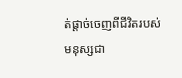ត់ផ្តាច់ចេញពីជីវិតរបស់មនុស្សជា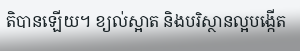តិបានឡើយ។ ខ្យល់ស្អាត និងបរិស្ថានល្អបង្កើត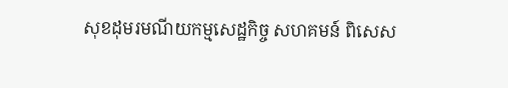សុខដុមរមណីយកម្មសេដ្ឋកិច្ច សហគមន៍ ពិសេស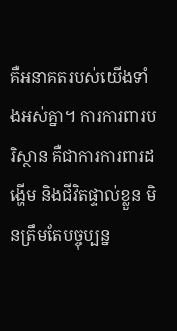គឺអនាគតរបស់យើងទាំងអស់គ្នា។ ការការពារបរិស្ថាន គឺជាការការពារដង្ហើម និងជីវិតផ្ទាល់ខ្លួន មិនត្រឹមតែបច្ចុប្បន្ន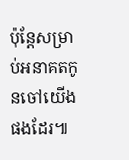ប៉ុន្តែសម្រាប់អនាគតកូនចៅយើងផងដែរ៕